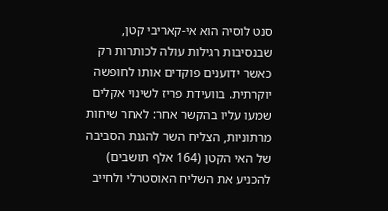סנט לוסיה הוא אי-קאריבי קטן, שבנסיבות רגילות עולה לכותרות רק כאשר ידוענים פוקדים אותו לחופשה יוקרתית. בוועידת פריז לשינוי אקלים שמעו עליו בהקשר אחר: לאחר שיחות מרתוניות, הצליח השר להגנת הסביבה של האי הקטן (164 אלף תושבים) להכניע את השליח האוסטרלי ולחייב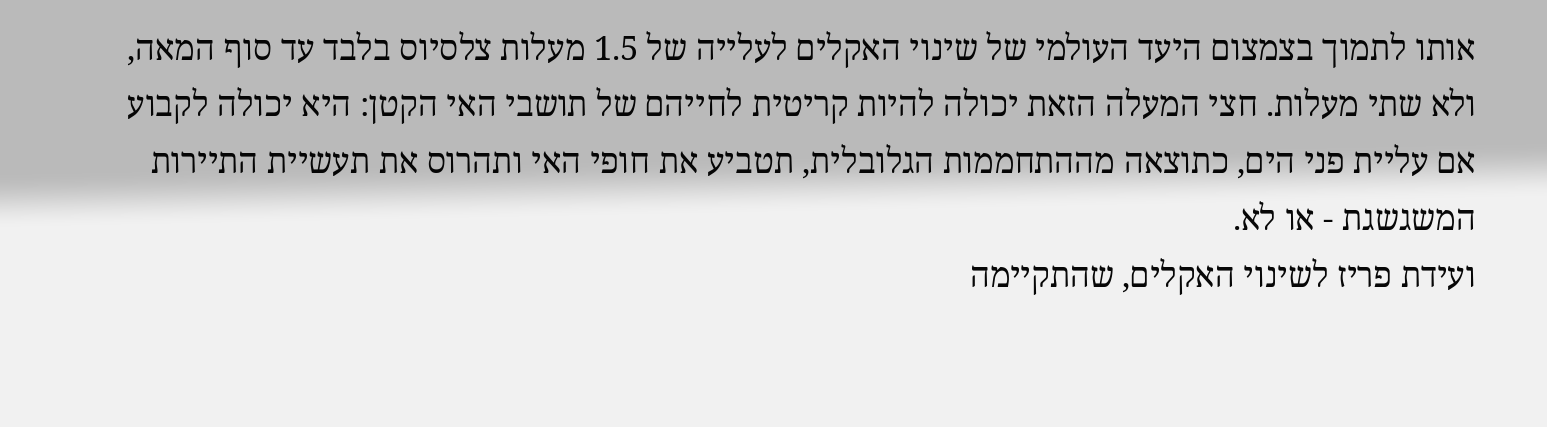אותו לתמוך בצמצום היעד העולמי של שינוי האקלים לעלייה של 1.5 מעלות צלסיוס בלבד עד סוף המאה, ולא שתי מעלות. חצי המעלה הזאת יכולה להיות קריטית לחייהם של תושבי האי הקטן: היא יכולה לקבוע אם עליית פני הים, כתוצאה מההתחממות הגלובלית, תטביע את חופי האי ותהרוס את תעשיית התיירות המשגשגת - או לא.
ועידת פריז לשינוי האקלים, שהתקיימה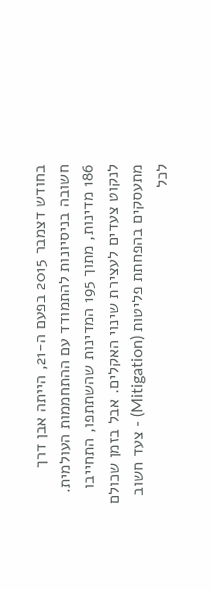בחודש דצמבר 2015 בפעם ה-21, הייתה אבן דרך חשובה בניסיונות להתמודד עם ההתחממות העולמית. 186 מדינות, מתוך 195 המדינות שהשתתפו, התחייבו לנקוט צעדים לעצירת שינוי האקלים. אבל בזמן שכולם מתעסקים בהפחתת פליטות (Mitigation) - צעד חשוב לכל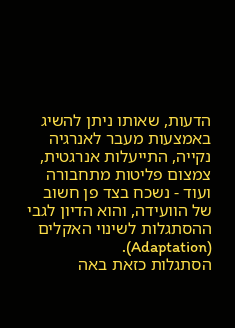הדעות, שאותו ניתן להשיג באמצעות מעבר לאנרגיה נקייה, התייעלות אנרגטית, צמצום פליטות מתחבורה ועוד - נשכח בצד פן חשוב של הוועידה, והוא הדיון לגבי ההסתגלות לשינוי האקלים (Adaptation).
הסתגלות כזאת באה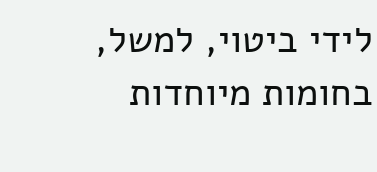לידי ביטוי, למשל, בחומות מיוחדות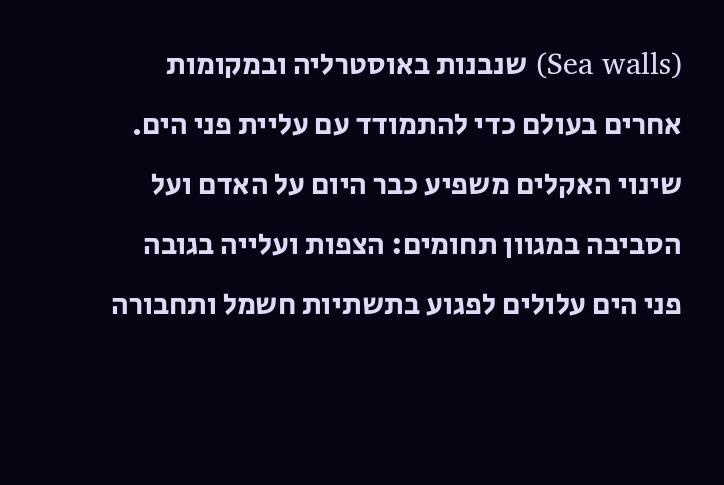(Sea walls) שנבנות באוסטרליה ובמקומות אחרים בעולם כדי להתמודד עם עליית פני הים.
שינוי האקלים משפיע כבר היום על האדם ועל הסביבה במגוון תחומים: הצפות ועלייה בגובה פני הים עלולים לפגוע בתשתיות חשמל ותחבורה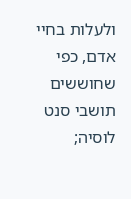ולעלות בחיי אדם, כפי שחוששים תושבי סנט לוסיה;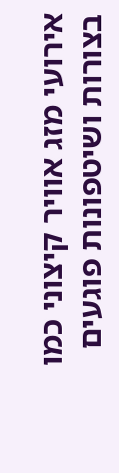אירועי מזג אוויר קיצוני כמו בצורות ושיטפונות פוגעים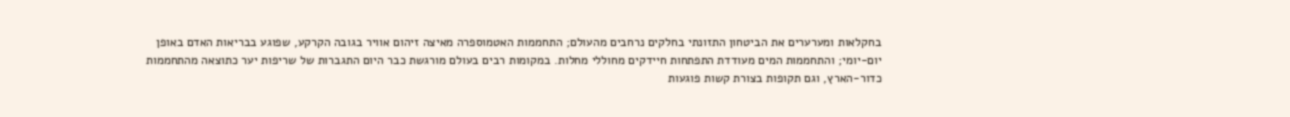בחקלאות ומערערים את הביטחון התזונתי בחלקים נרחבים מהעולם; התחממות האטמוספרה מאיצה זיהום אוויר בגובה הקרקע, שפוגע בבריאות האדם באופן יום-יומי; והתחממות המים מעודדת התפתחות חיידקים מחוללי מחלות. במקומות רבים בעולם מורגשת כבר היום התגברות של שריפות יער כתוצאה מהתחממות כדור-הארץ, וגם תקופות בצורת קשות פוגעות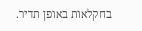בחקלאות באופן תדיר.